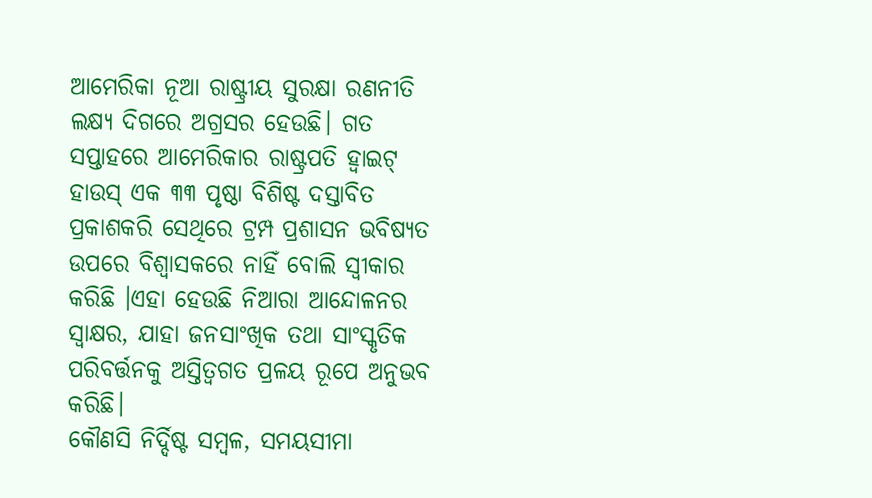ଆମେରିକା ନୂଆ ରାଷ୍ଟ୍ରୀୟ ସୁରକ୍ଷା ରଣନୀତି ଲକ୍ଷ୍ୟ ଦିଗରେ ଅଗ୍ରସର ହେଉଛି। ଗତ ସପ୍ତାହରେ ଆମେରିକାର ରାଷ୍ଟ୍ରପତି ହ୍ବାଇଟ୍ ହାଉସ୍ ଏକ ୩୩ ପୃଷ୍ଠା ବିଶିଷ୍ଟ ଦସ୍ତାବିତ ପ୍ରକାଶକରି ସେଥିରେ ଟ୍ରମ୍ପ ପ୍ରଶାସନ ଭବିଷ୍ୟତ ଉପରେ ବିଶ୍ୱାସକରେ ନାହିଁ ବୋଲି ସ୍ବୀକାର କରିଛି ।ଏହା ହେଉଛି ନିଆରା ଆନ୍ଦୋଳନର ସ୍ବାକ୍ଷର, ଯାହା ଜନସାଂଖିକ ତଥା ସାଂସ୍କୃତିକ ପରିବର୍ତ୍ତନକୁ ଅସ୍ତିତ୍ୱଗତ ପ୍ରଳୟ ରୂପେ ଅନୁଭବ କରିଛି।
କୌଣସି ନିର୍ଦ୍ଦିଷ୍ଟ ସମ୍ବଳ, ସମୟସୀମା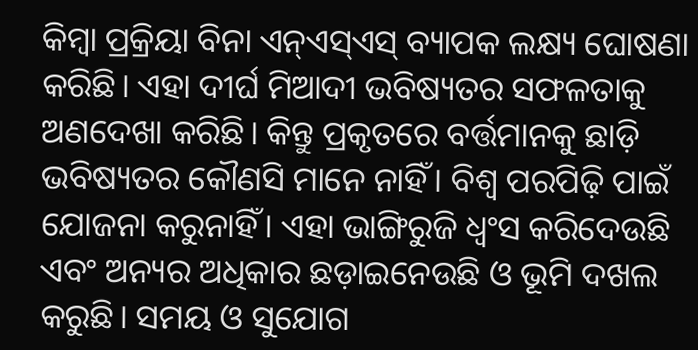କିମ୍ବା ପ୍ରକ୍ରିୟା ବିନା ଏନ୍ଏସ୍ଏସ୍ ବ୍ୟାପକ ଲକ୍ଷ୍ୟ ଘୋଷଣା କରିଛି। ଏହା ଦୀର୍ଘ ମିଆଦୀ ଭବିଷ୍ୟତର ସଫଳତାକୁ ଅଣଦେଖା କରିଛି। କିନ୍ତୁ ପ୍ରକୃତରେ ବର୍ତ୍ତମାନକୁ ଛାଡ଼ି ଭବିଷ୍ୟତର କୌଣସି ମାନେ ନାହିଁ। ବିଶ୍ୱ ପରପିଢ଼ି ପାଇଁ ଯୋଜନା କରୁନାହିଁ। ଏହା ଭାଙ୍ଗିରୁଜି ଧ୍ୱଂସ କରିଦେଉଛି ଏବଂ ଅନ୍ୟର ଅଧିକାର ଛଡ଼ାଇନେଉଛି ଓ ଭୂମି ଦଖଲ କରୁଛି। ସମୟ ଓ ସୁଯୋଗ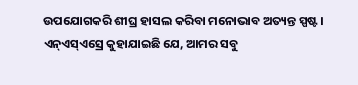ଉପଯୋଗକରି ଶୀଘ୍ର ହାସଲ କରିବା ମନୋଭାବ ଅତ୍ୟନ୍ତ ସ୍ପଷ୍ଟ। ଏନ୍ଏସ୍ଏସ୍ରେ କୁହାଯାଇଛି ଯେ, ଆମର ସବୁ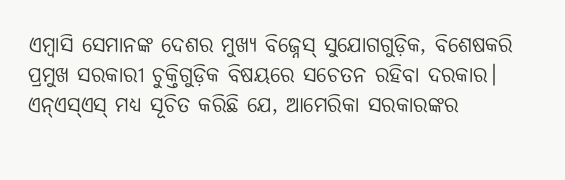ଏମ୍ବାସି ସେମାନଙ୍କ ଦେଶର ମୁଖ୍ୟ ବିଜ୍ନେସ୍ ସୁଯୋଗଗୁଡ଼ିକ, ବିଶେଷକରି ପ୍ରମୁଖ ସରକାରୀ ଚୁକ୍ତିଗୁଡ଼ିକ ବିଷୟରେ ସଚେତନ ରହିବା ଦରକାର। ଏନ୍ଏସ୍ଏସ୍ ମଧ୍ୟ ସୂଚିତ କରିଛି ଯେ, ଆମେରିକା ସରକାରଙ୍କର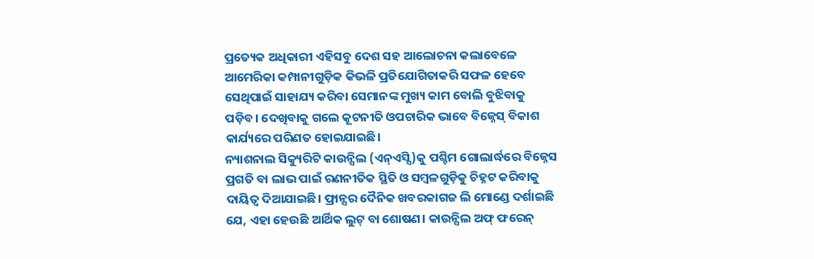ପ୍ରତ୍ୟେକ ଅଧିକାରୀ ଏହିସବୁ ଦେଶ ସହ ଆଲୋଚନା କଲାବେଳେ ଆମେରିକା କମ୍ପାନୀଗୁଡ଼ିକ କିଭଳି ପ୍ରତିଯୋଗିତାକରି ସଫଳ ହେବେ ସେଥିପାଇଁ ସାହାଯ୍ୟ କରିବା ସେମାନଙ୍କ ମୁଖ୍ୟ କାମ ବୋଲି ବୁଝିବାକୁ ପଡ଼ିବ। ଦେଖିବାକୁ ଗଲେ କୂଟନୀତି ଓପଚାରିକ ଭାବେ ବିଜ୍ନେସ୍ ବିକାଶ କାର୍ଯ୍ୟରେ ପରିଣତ ହୋଇଯାଇଛି।
ନ୍ୟାଶନାଲ ସିକ୍ୟୁରିଟି କାଉନ୍ସିଲ (ଏନ୍ଏସ୍ସି)କୁ ପଶ୍ଚିମ ଗୋଲାର୍ଦ୍ଧରେ ବିଜ୍ନେସ ପ୍ରଗତି ବା ଲାଭ ପାଇଁ ରଣନୀତିକ ସ୍ଥିତି ଓ ସମ୍ବଳଗୁଡ଼ିକୁ ଚିହ୍ନଟ କରିବାକୁ ଦାୟିତ୍ୱ ଦିଆଯାଇଛି। ଫ୍ରାନ୍ସର ଦୈନିକ ଖବରକାଗଜ ଲି ମୋଣ୍ଡେ ଦର୍ଶାଇଛି ଯେ, ଏହା ହେଉଛି ଆର୍ଥିକ ଲୁଟ୍ ବା ଶୋଷଣ। କାଉନ୍ସିଲ ଅଫ୍ ଫରେନ୍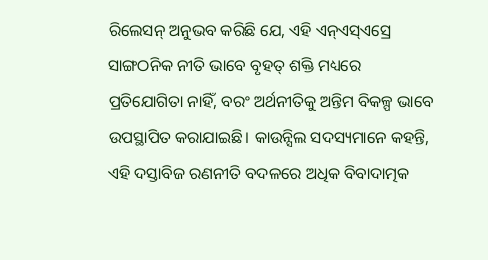ରିଲେସନ୍ ଅନୁଭବ କରିଛି ଯେ, ଏହି ଏନ୍ଏସ୍ଏସ୍ରେ ସାଙ୍ଗଠନିକ ନୀତି ଭାବେ ବୃହତ୍ ଶକ୍ତି ମଧ୍ୟରେ ପ୍ରତିଯୋଗିତା ନାହିଁ, ବରଂ ଅର୍ଥନୀତିକୁ ଅନ୍ତିମ ବିକଳ୍ପ ଭାବେ ଉପସ୍ଥାପିତ କରାଯାଇଛି। କାଉନ୍ସିଲ ସଦସ୍ୟମାନେ କହନ୍ତି, ଏହି ଦସ୍ତାବିଜ ରଣନୀତି ବଦଳରେ ଅଧିକ ବିବାଦାତ୍ମକ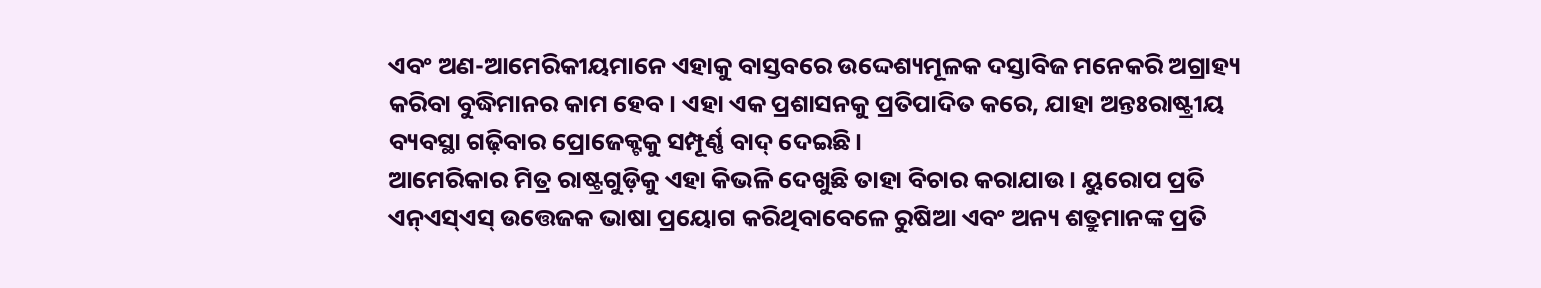ଏବଂ ଅଣ-ଆମେରିକୀୟମାନେ ଏହାକୁ ବାସ୍ତବରେ ଉଦ୍ଦେଶ୍ୟମୂଳକ ଦସ୍ତାବିଜ ମନେକରି ଅଗ୍ରାହ୍ୟ କରିବା ବୁଦ୍ଧିମାନର କାମ ହେବ। ଏହା ଏକ ପ୍ରଶାସନକୁ ପ୍ରତିପାଦିତ କରେ, ଯାହା ଅନ୍ତଃରାଷ୍ଟ୍ରୀୟ ବ୍ୟବସ୍ଥା ଗଢ଼ିବାର ପ୍ରୋଜେକ୍ଟକୁ ସମ୍ପୂର୍ଣ୍ଣ ବାଦ୍ ଦେଇଛି।
ଆମେରିକାର ମିତ୍ର ରାଷ୍ଟ୍ରଗୁଡ଼ିକୁ ଏହା କିଭଳି ଦେଖୁଛି ତାହା ବିଚାର କରାଯାଉ। ୟୁରୋପ ପ୍ରତି ଏନ୍ଏସ୍ଏସ୍ ଉତ୍ତେଜକ ଭାଷା ପ୍ରୟୋଗ କରିଥିବାବେଳେ ରୁଷିଆ ଏବଂ ଅନ୍ୟ ଶତ୍ରୁମାନଙ୍କ ପ୍ରତି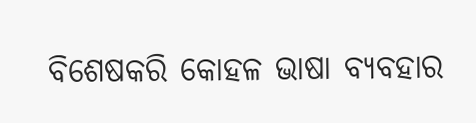ବିଶେଷକରି କୋହଳ ଭାଷା ବ୍ୟବହାର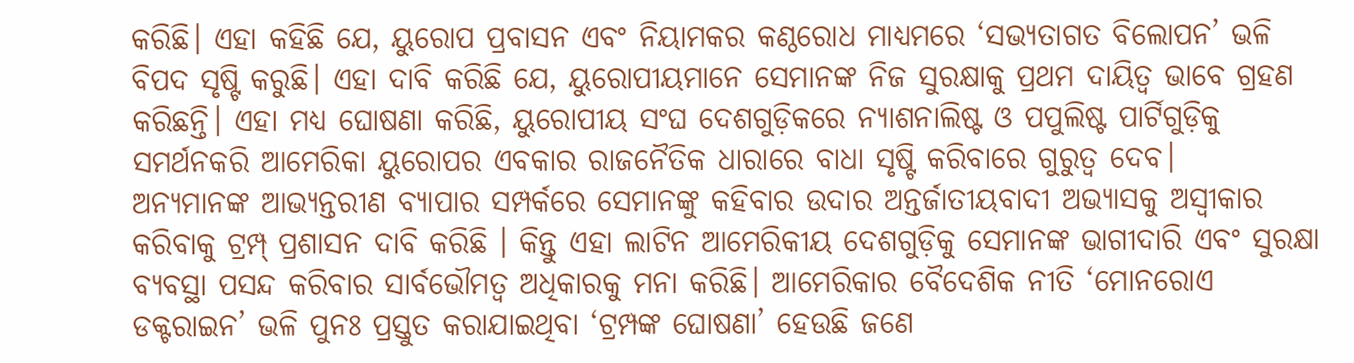କରିଛି। ଏହା କହିଛି ଯେ, ୟୁରୋପ ପ୍ରବାସନ ଏବଂ ନିୟାମକର କଣ୍ଠରୋଧ ମାଧ୍ୟମରେ ‘ସଭ୍ୟତାଗତ ବିଲୋପନ’ ଭଳି ବିପଦ ସୃଷ୍ଟି କରୁଛି। ଏହା ଦାବି କରିଛି ଯେ, ୟୁରୋପୀୟମାନେ ସେମାନଙ୍କ ନିଜ ସୁରକ୍ଷାକୁ ପ୍ରଥମ ଦାୟିତ୍ୱ ଭାବେ ଗ୍ରହଣ କରିଛନ୍ତି। ଏହା ମଧ୍ୟ ଘୋଷଣା କରିଛି, ୟୁରୋପୀୟ ସଂଘ ଦେଶଗୁଡ଼ିକରେ ନ୍ୟାଶନାଲିଷ୍ଟ ଓ ପପୁଲିଷ୍ଟ ପାର୍ଟିଗୁଡ଼ିକୁ ସମର୍ଥନକରି ଆମେରିକା ୟୁରୋପର ଏବକାର ରାଜନୈତିକ ଧାରାରେ ବାଧା ସୃଷ୍ଟି କରିବାରେ ଗୁରୁତ୍ୱ ଦେବ।
ଅନ୍ୟମାନଙ୍କ ଆଭ୍ୟନ୍ତରୀଣ ବ୍ୟାପାର ସମ୍ପର୍କରେ ସେମାନଙ୍କୁ କହିବାର ଉଦାର ଅନ୍ତର୍ଜାତୀୟବାଦୀ ଅଭ୍ୟାସକୁ ଅସ୍ବୀକାର କରିବାକୁ ଟ୍ରମ୍ପ୍ ପ୍ରଶାସନ ଦାବି କରିଛି । କିନ୍ତୁ ଏହା ଲାଟିନ ଆମେରିକୀୟ ଦେଶଗୁଡ଼ିକୁ ସେମାନଙ୍କ ଭାଗୀଦାରି ଏବଂ ସୁରକ୍ଷା ବ୍ୟବସ୍ଥା ପସନ୍ଦ କରିବାର ସାର୍ବଭୌମତ୍ୱ ଅଧିକାରକୁ ମନା କରିଛି। ଆମେରିକାର ବୈଦେଶିକ ନୀତି ‘ମୋନରୋଏ ଡକ୍ଟରାଇନ’ ଭଳି ପୁନଃ ପ୍ରସ୍ତୁତ କରାଯାଇଥିବା ‘ଟ୍ରମ୍ପଙ୍କ ଘୋଷଣା’ ହେଉଛି ଜଣେ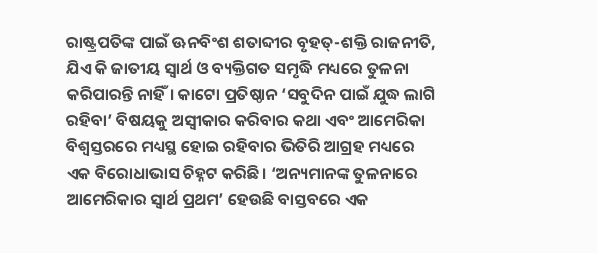ରାଷ୍ଟ୍ରପତିଙ୍କ ପାଇଁ ଊନବିଂଶ ଶତାବ୍ଦୀର ବୃହତ୍-ଶକ୍ତି ରାଜନୀତି, ଯିଏ କି ଜାତୀୟ ସ୍ବାର୍ଥ ଓ ବ୍ୟକ୍ତିଗତ ସମୃଦ୍ଧି ମଧ୍ୟରେ ତୁଳନା କରିପାରନ୍ତି ନାହିଁ। କାଟୋ ପ୍ରତିଷ୍ଠାନ ‘ସବୁଦିନ ପାଇଁ ଯୁଦ୍ଧ ଲାଗି ରହିବା’ ବିଷୟକୁ ଅସ୍ବୀକାର କରିବାର କଥା ଏବଂ ଆମେରିକା ବିଶ୍ୱସ୍ତରରେ ମଧ୍ୟସ୍ଥ ହୋଇ ରହିବାର ଭିତିରି ଆଗ୍ରହ ମଧ୍ୟରେ ଏକ ବିରୋଧାଭାସ ଚିହ୍ନଟ କରିଛି। ‘ଅନ୍ୟମାନଙ୍କ ତୁଳନାରେ ଆମେରିକାର ସ୍ବାର୍ଥ ପ୍ରଥମ’ ହେଉଛି ବାସ୍ତବରେ ଏକ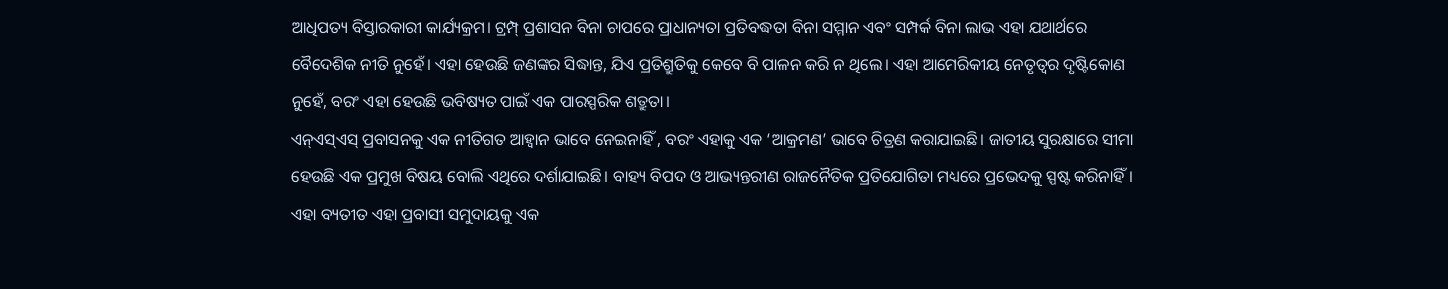ଆଧିପତ୍ୟ ବିସ୍ତାରକାରୀ କାର୍ଯ୍ୟକ୍ରମ। ଟ୍ରମ୍ପ୍ ପ୍ରଶାସନ ବିନା ଚାପରେ ପ୍ରାଧାନ୍ୟତା ପ୍ରତିବଦ୍ଧତା ବିନା ସମ୍ମାନ ଏବଂ ସମ୍ପର୍କ ବିନା ଲାଭ ଏହା ଯଥାର୍ଥରେ ବୈଦେଶିକ ନୀତି ନୁହେଁ। ଏହା ହେଉଛି ଜଣଙ୍କର ସିଦ୍ଧାନ୍ତ, ଯିଏ ପ୍ରତିଶ୍ରୁତିକୁ କେବେ ବି ପାଳନ କରି ନ ଥିଲେ। ଏହା ଆମେରିକୀୟ ନେତୃତ୍ୱର ଦୃଷ୍ଟିକୋଣ ନୁହେଁ, ବରଂ ଏହା ହେଉଛି ଭବିଷ୍ୟତ ପାଇଁ ଏକ ପାରସ୍ପରିକ ଶତ୍ରୁତା।
ଏନ୍ଏସ୍ଏସ୍ ପ୍ରବାସନକୁ ଏକ ନୀତିଗତ ଆହ୍ବାନ ଭାବେ ନେଇନାହିଁ , ବରଂ ଏହାକୁ ଏକ ‘ଆକ୍ରମଣ’ ଭାବେ ଚିତ୍ରଣ କରାଯାଇଛି। ଜାତୀୟ ସୁରକ୍ଷାରେ ସୀମା ହେଉଛି ଏକ ପ୍ରମୁଖ ବିଷୟ ବୋଲି ଏଥିରେ ଦର୍ଶାଯାଇଛି। ବାହ୍ୟ ବିପଦ ଓ ଆଭ୍ୟନ୍ତରୀଣ ରାଜନୈତିକ ପ୍ରତିଯୋଗିତା ମଧ୍ୟରେ ପ୍ରଭେଦକୁ ସ୍ପଷ୍ଟ କରିନାହିଁ। ଏହା ବ୍ୟତୀତ ଏହା ପ୍ରବାସୀ ସମୁଦାୟକୁ ଏକ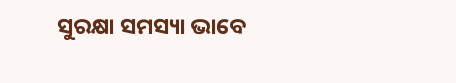ସୁରକ୍ଷା ସମସ୍ୟା ଭାବେ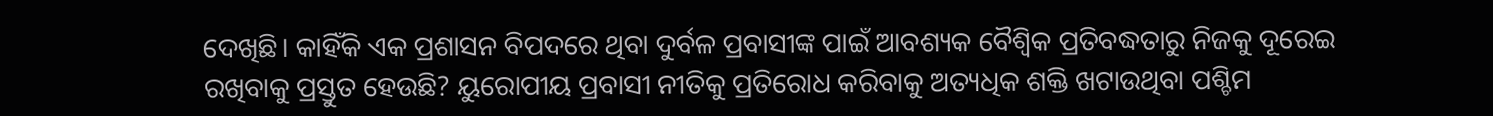ଦେଖିଛି। କାହିଁକି ଏକ ପ୍ରଶାସନ ବିପଦରେ ଥିବା ଦୁର୍ବଳ ପ୍ରବାସୀଙ୍କ ପାଇଁ ଆବଶ୍ୟକ ବୈଶ୍ୱିକ ପ୍ରତିବଦ୍ଧତାରୁ ନିଜକୁ ଦୂରେଇ ରଖିବାକୁ ପ୍ରସ୍ତୁତ ହେଉଛି? ୟୁରୋପୀୟ ପ୍ରବାସୀ ନୀତିକୁ ପ୍ରତିରୋଧ କରିବାକୁ ଅତ୍ୟଧିକ ଶକ୍ତି ଖଟାଉଥିବା ପଶ୍ଚିମ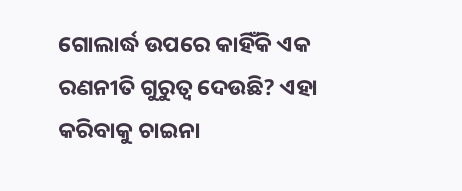ଗୋଲାର୍ଦ୍ଧ ଉପରେ କାହିଁକି ଏକ ରଣନୀତି ଗୁରୁତ୍ୱ ଦେଉଛି? ଏହା କରିବାକୁ ଚାଇନା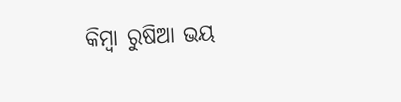କିମ୍ବା ରୁଷିଆ ଭୟ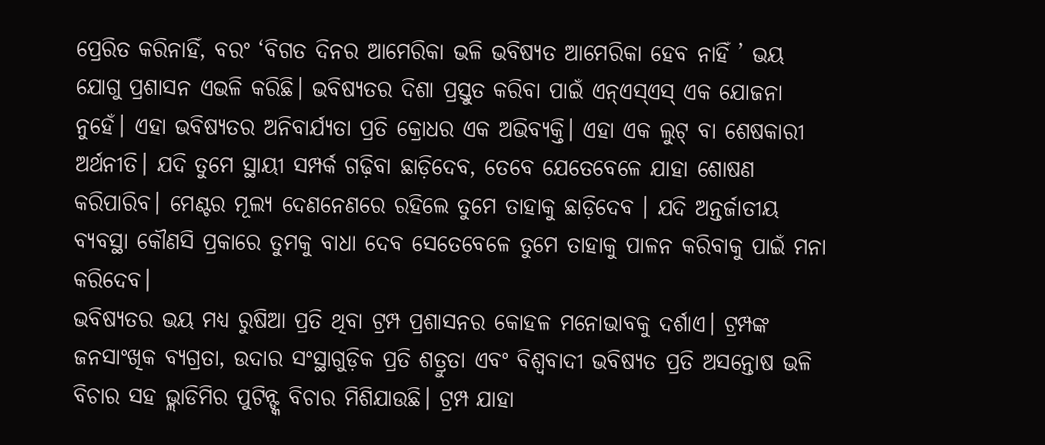ପ୍ରେରିତ କରିନାହିଁ, ବରଂ ‘ବିଗତ ଦିନର ଆମେରିକା ଭଳି ଭବିଷ୍ୟତ ଆମେରିକା ହେବ ନାହିଁ ’ ଭୟ ଯୋଗୁ ପ୍ରଶାସନ ଏଭଳି କରିଛି। ଭବିଷ୍ୟତର ଦିଶା ପ୍ରସ୍ତୁତ କରିବା ପାଇଁ ଏନ୍ଏସ୍ଏସ୍ ଏକ ଯୋଜନା ନୁହେଁ। ଏହା ଭବିଷ୍ୟତର ଅନିବାର୍ଯ୍ୟତା ପ୍ରତି କ୍ରୋଧର ଏକ ଅଭିବ୍ୟକ୍ତି। ଏହା ଏକ ଲୁଟ୍ ବା ଶେଷକାରୀ ଅର୍ଥନୀତି। ଯଦି ତୁମେ ସ୍ଥାୟୀ ସମ୍ପର୍କ ଗଢ଼ିବା ଛାଡ଼ିଦେବ, ତେବେ ଯେତେବେଳେ ଯାହା ଶୋଷଣ କରିପାରିବ। ମେଣ୍ଟର ମୂଲ୍ୟ ଦେଣନେଣରେ ରହିଲେ ତୁମେ ତାହାକୁ ଛାଡ଼ିଦେବ । ଯଦି ଅନ୍ତର୍ଜାତୀୟ ବ୍ୟବସ୍ଥା କୌଣସି ପ୍ରକାରେ ତୁମକୁ ବାଧା ଦେବ ସେତେବେଳେ ତୁମେ ତାହାକୁ ପାଳନ କରିବାକୁ ପାଇଁ ମନା କରିଦେବ।
ଭବିଷ୍ୟତର ଭୟ ମଧ୍ୟ ରୁଷିଆ ପ୍ରତି ଥିବା ଟ୍ରମ୍ପ ପ୍ରଶାସନର କୋହଳ ମନୋଭାବକୁ ଦର୍ଶାଏ। ଟ୍ରମ୍ପଙ୍କ ଜନସାଂଖିକ ବ୍ୟଗ୍ରତା, ଉଦାର ସଂସ୍ଥାଗୁଡ଼ିକ ପ୍ରତି ଶତ୍ରୁତା ଏବଂ ବିଶ୍ୱବାଦୀ ଭବିଷ୍ୟତ ପ୍ରତି ଅସନ୍ତୋଷ ଭଳି ବିଚାର ସହ ଭ୍ଲାଡିମିର ପୁଟିନ୍ଙ୍କ ବିଚାର ମିଶିଯାଉଛି। ଟ୍ରମ୍ପ ଯାହା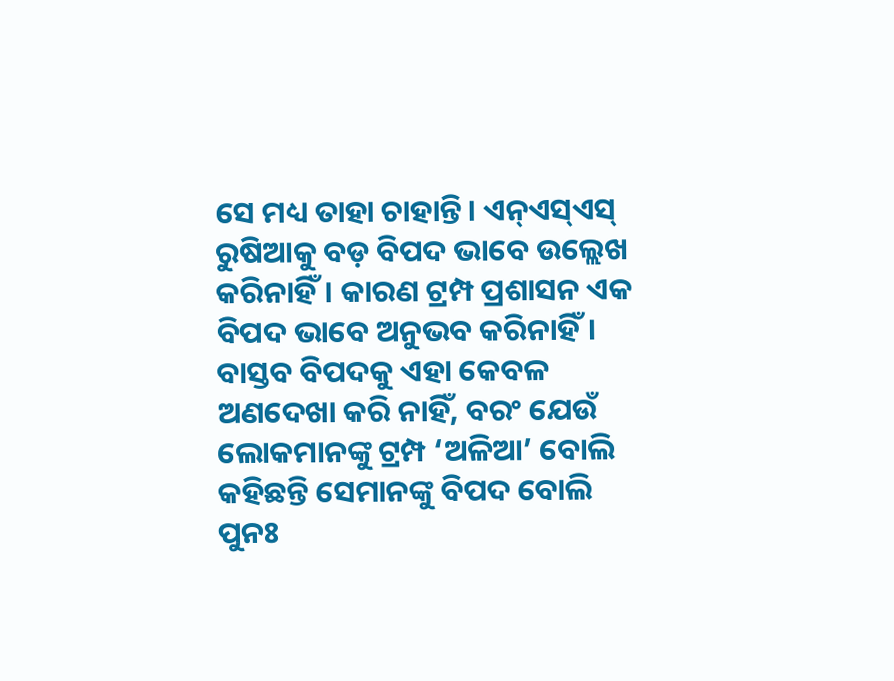ସେ ମଧ୍ୟ ତାହା ଚାହାନ୍ତି। ଏନ୍ଏସ୍ଏସ୍ ରୁଷିଆକୁ ବଡ଼ ବିପଦ ଭାବେ ଉଲ୍ଲେଖ କରିନାହିଁ। କାରଣ ଟ୍ରମ୍ପ ପ୍ରଶାସନ ଏକ ବିପଦ ଭାବେ ଅନୁଭବ କରିନାହିଁ। ବାସ୍ତବ ବିପଦକୁ ଏହା କେବଳ ଅଣଦେଖା କରି ନାହିଁ, ବରଂ ଯେଉଁ ଲୋକମାନଙ୍କୁ ଟ୍ରମ୍ପ ‘ଅଳିଆ’ ବୋଲି କହିଛନ୍ତି ସେମାନଙ୍କୁ ବିପଦ ବୋଲି ପୁନଃ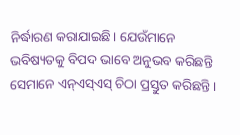ନିର୍ଦ୍ଧାରଣ କରାଯାଇଛି। ଯେଉଁମାନେ ଭବିଷ୍ୟତକୁ ବିପଦ ଭାବେ ଅନୁଭବ କରିଛନ୍ତି ସେମାନେ ଏନ୍ଏସ୍ଏସ୍ ଚିଠା ପ୍ରସ୍ତୁତ କରିଛନ୍ତି।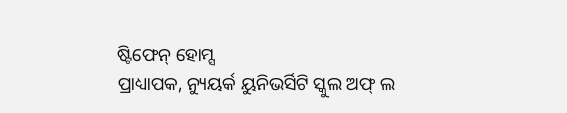ଷ୍ଟିଫେନ୍ ହୋମ୍ସ
ପ୍ରାଧ୍ୟାପକ, ନ୍ୟୁୟର୍କ ୟୁନିଭର୍ସିଟି ସ୍କୁଲ ଅଫ୍ ଲ